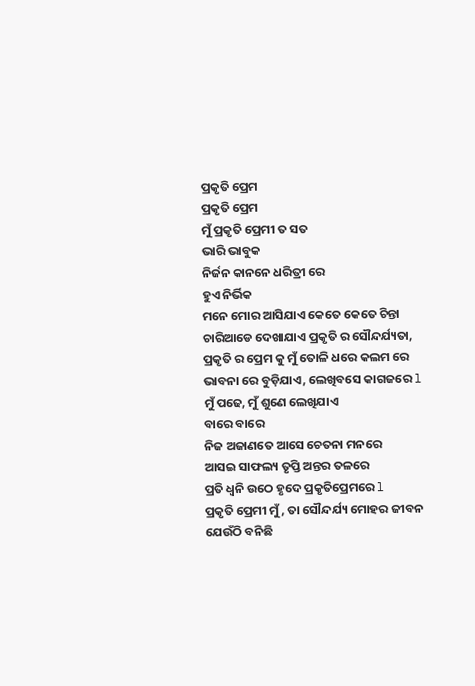ପ୍ରକୃତି ପ୍ରେମ
ପ୍ରକୃତି ପ୍ରେମ
ମୁଁ ପ୍ରକୃତି ପ୍ରେମୀ ତ ସତ
ଭାରି ଭାବୁକ
ନିର୍ଜନ କାନନେ ଧରିତ୍ରୀ ରେ
ହୁଏ ନିର୍ଭିକ
ମନେ ମୋର ଆସିଯାଏ କେତେ କେତେ ଚିନ୍ତା
ଚାରିଆଡେ ଦେଖାଯାଏ ପ୍ରକୃତି ର ସୌନ୍ଦର୍ଯ୍ୟତା,
ପ୍ରକୃତି ର ପ୍ରେମ କୁ ମୁଁ ତୋଳି ଧରେ କଲମ ରେ
ଭାବନା ରେ ବୁଡ଼ିଯାଏ, ଲେଖିବସେ କାଗଜରେ l
ମୁଁ ପଢେ, ମୁଁ ଶୁଣେ ଲେଖିଯାଏ
ବାରେ ବାରେ
ନିଜ ଅଜାଣତେ ଆସେ ଚେତନା ମନରେ
ଆସଇ ସାଫଲ୍ୟ ତୃପ୍ତି ଅନ୍ତର ତଳରେ
ପ୍ରତି ଧ୍ୱନି ଉଠେ ହୃଦେ ପ୍ରକୃତିପ୍ରେମରେ l
ପ୍ରକୃତି ପ୍ରେମୀ ମୁଁ, ତା ସୌନ୍ଦର୍ଯ୍ୟ ମୋହର ଜୀବନ
ଯେଉଁଠି ବନିଛି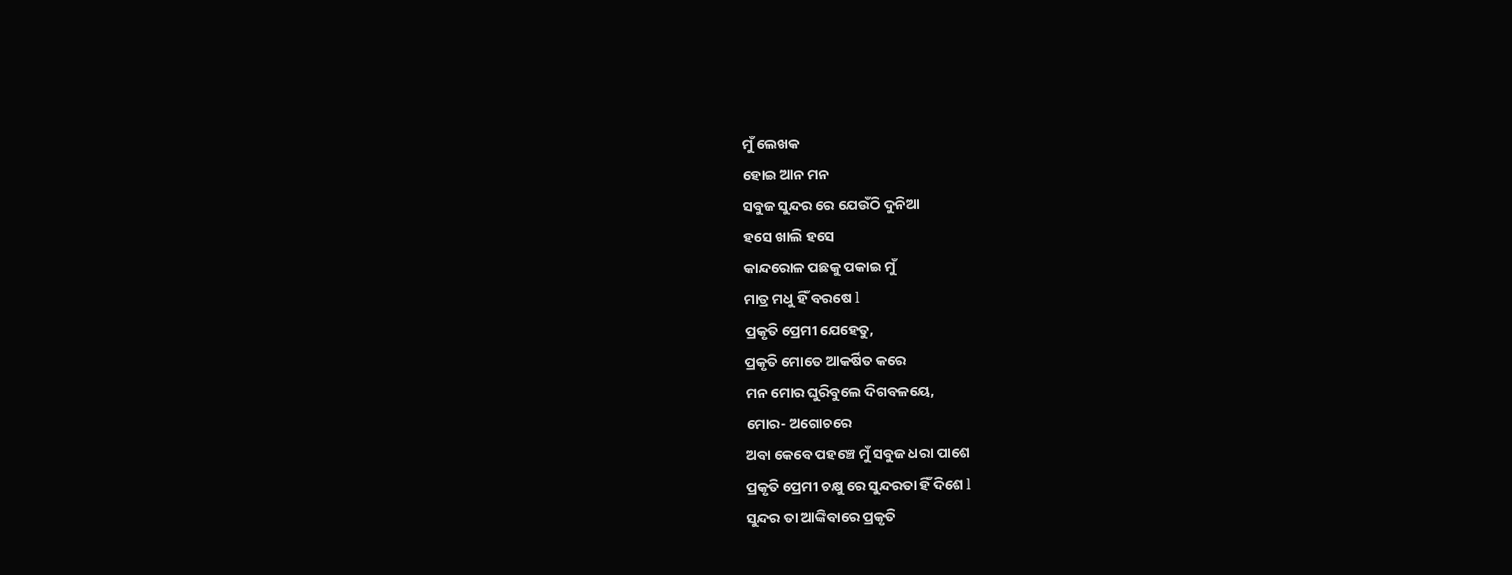ମୁଁ ଲେଖକ
ହୋଇ ଆନ ମନ
ସବୁଜ ସୁନ୍ଦର ରେ ଯେଉଁଠି ଦୁନିଆ
ହସେ ଖାଲି ହସେ
କାନ୍ଦରୋଳ ପଛକୁ ପକାଇ ମୁଁ
ମାତ୍ର ମଧୁ ହିଁ ବରଷେ l
ପ୍ରକୃତି ପ୍ରେମୀ ଯେହେତୁ,
ପ୍ରକୃତି ମୋତେ ଆକର୍ଷିତ କରେ
ମନ ମୋର ଘୁରିବୁଲେ ଦିଗବଳୟେ,
ମୋର- ଅଗୋଚରେ
ଅବା କେବେ ପହଞ୍ଚେ ମୁଁ ସବୁଜ ଧରା ପାଶେ
ପ୍ରକୃତି ପ୍ରେମୀ ଚକ୍ଷୁ ରେ ସୁନ୍ଦରତା ହିଁ ଦିଶେ l
ସୁନ୍ଦର ତା ଆଙ୍କିବାରେ ପ୍ରକୃତି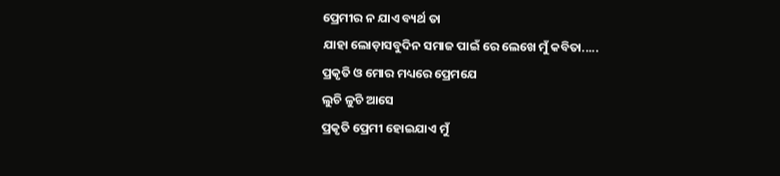ପ୍ରେମୀର ନ ଯାଏ ବ୍ୟର୍ଥ ତା
ଯାହା ଲୋଡ଼ାସବୁଦିନ ସମାଜ ପାଇଁ ରେ ଲେଖେ ମୁଁ କବିତା.....
ପ୍ରକୃତି ଓ ମୋର ମଧ୍ୟରେ ପ୍ରେମଯେ
ଲୁଚି ଳୁଚି ଆସେ
ପ୍ରକୃତି ପ୍ରେମୀ ହୋଇଯାଏ ମୁଁ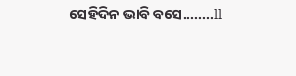ସେହିଦିନ ଭାବି ବସେ........ll